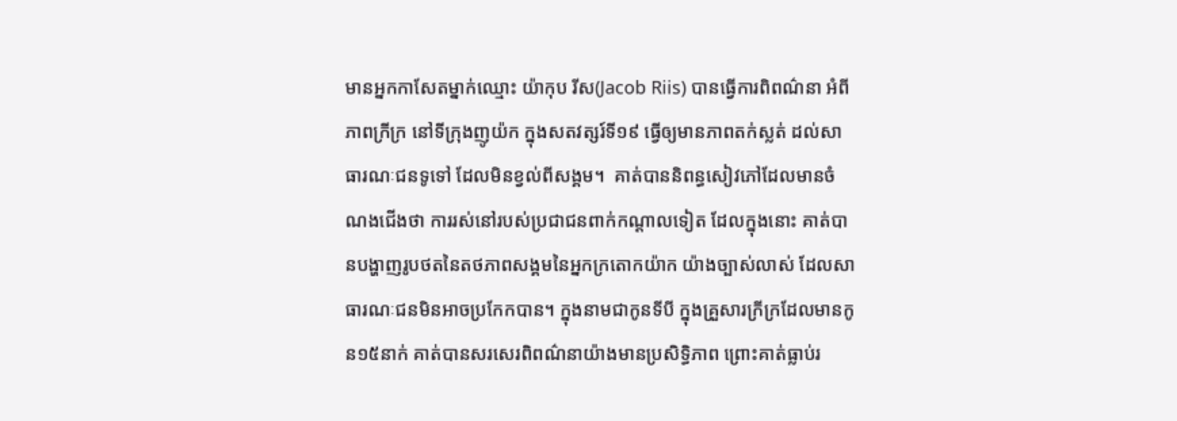មានអ្នកកាសែតម្នាក់ឈ្មោះ យ៉ាកុប រីស(Jacob Riis) បានធ្វើការពិពណ៌នា អំពីភាពក្រីក្រ នៅទីក្រុងញូយ៉ក ក្នុងសតវត្សរ៍ទី១៩ ធ្វើឲ្យមានភាពតក់ស្លត់ ដល់សាធារណៈជនទូទៅ ដែលមិនខ្វល់ពីសង្គម។  គាត់បាននិពន្ធសៀវភៅដែលមានចំណងជើងថា ការរស់នៅរបស់ប្រជាជនពាក់កណ្តាលទៀត ដែលក្នុងនោះ គាត់បានបង្ហាញរូបថតនៃតថភាពសង្គមនៃអ្នកក្រតោកយ៉ាក យ៉ាងច្បាស់លាស់ ដែលសាធារណៈជនមិនអាចប្រកែកបាន។ ក្នុងនាមជាកូនទីបី ក្នុងគ្រួសារក្រីក្រដែលមានកូន១៥នាក់ គាត់បានសរសេរពិពណ៌នាយ៉ាងមានប្រសិទ្ធិភាព ព្រោះគាត់ធ្លាប់រ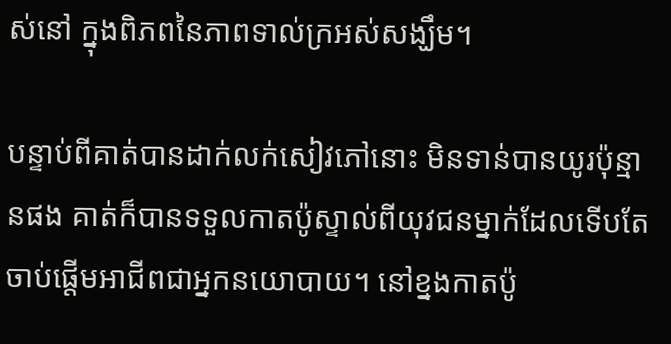ស់នៅ ក្នុងពិភពនៃភាពទាល់ក្រអស់សង្ឃឹម។

បន្ទាប់ពីគាត់បានដាក់លក់សៀវភៅនោះ មិនទាន់បានយូរប៉ុន្មានផង គាត់ក៏បានទទួលកាតប៉ូស្ទាល់ពីយុវជនម្នាក់ដែលទើបតែចាប់ផ្តើមអាជីពជាអ្នកនយោបាយ។ នៅខ្នងកាតប៉ូ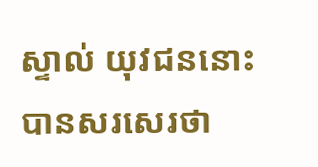ស្ទាល់ យុវជននោះបានសរសេរថា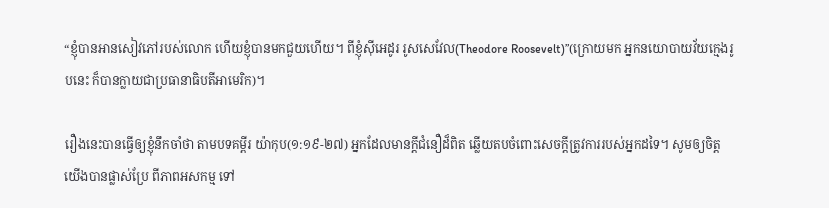“ខ្ញុំបានអានសៀវភៅរបស់លោក ហើយខ្ញុំបានមកជួយហើយ។ ពីខ្ញុំស៊ីអេដូរ រូសសេវែល(Theodore Roosevelt)”(ក្រោយមក អ្នកនយោបាយវ័យក្មេងរូបនេះ ក៏បានក្លាយជាប្រធានាធិបតីអាមេរិក)។

រឿងនេះបានធ្វើឲ្យខ្ញុំនឹកចាំថា តាមបទគម្ពីរ យ៉ាកុប(១:១៩-២៧) អ្នកដែលមានក្តីជំនឿដ៏ពិត ឆ្លើយតបចំពោះសេចក្តីត្រូវការរបស់អ្នកដទៃ។ សូមឲ្យចិត្តយើងបានផ្លាស់ប្រែ ពីភាពអសកម្ម ទៅ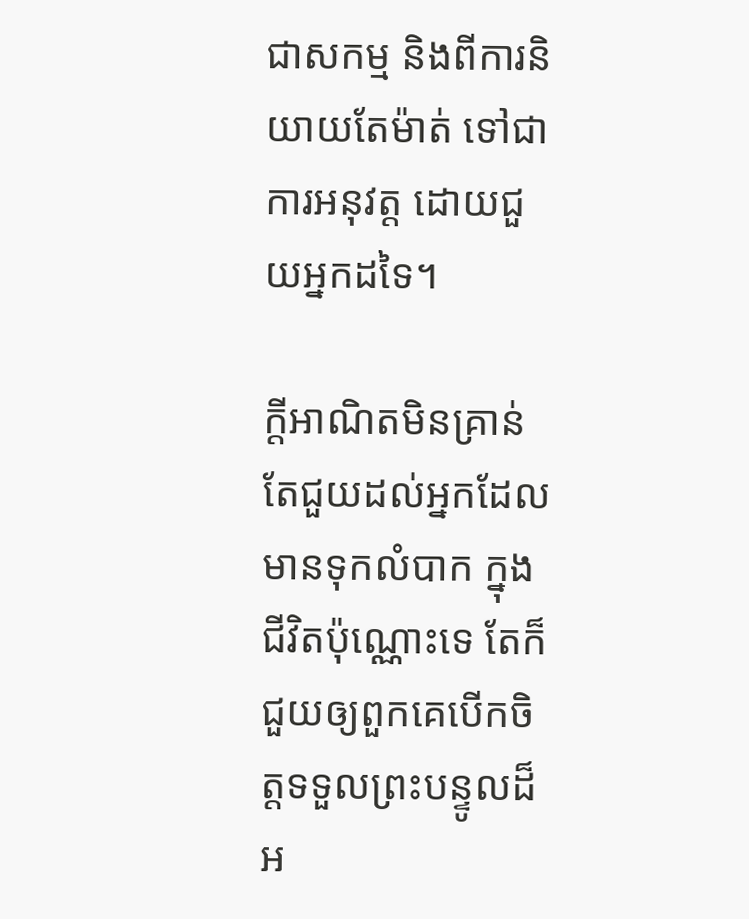ជាសកម្ម និងពីការនិយាយតែម៉ាត់ ទៅជាការអនុវត្ត ដោយជួយអ្នកដទៃ។

ក្តីអាណិតមិនគ្រាន់តែជួយដល់អ្នកដែលមានទុកលំបាក ក្នុងជីវិតប៉ុណ្ណោះទេ តែក៏ជួយឲ្យពួកគេបើកចិត្តទទួលព្រះបន្ទូលដ៏អ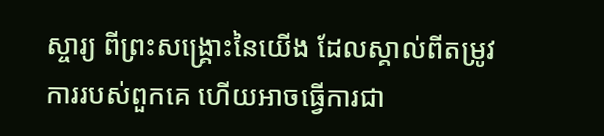ស្ចារ្យ ពីព្រះសង្រ្គោះនៃយើង ដែលស្គាល់ពីតម្រូវការរបស់ពួកគេ ហើយអាចធ្វើការជា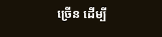ច្រើន ដើម្បី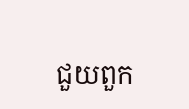ជួយពួក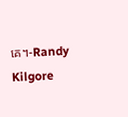គេ។-Randy Kilgore